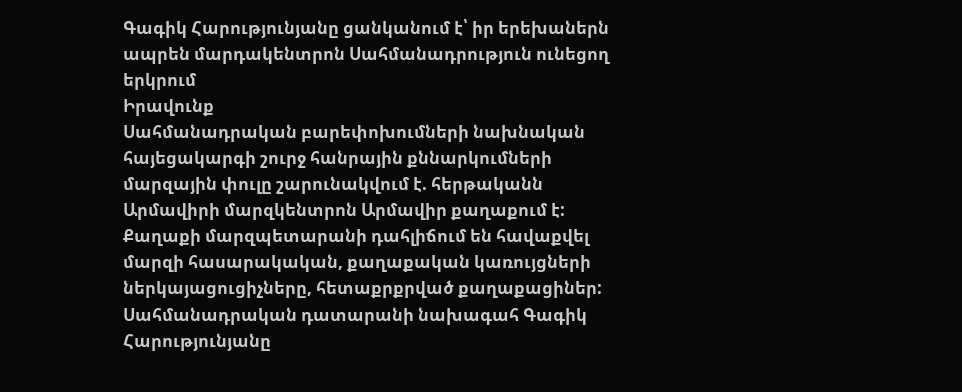Գագիկ Հարությունյանը ցանկանում է՝ իր երեխաներն ապրեն մարդակենտրոն Սահմանադրություն ունեցող երկրում
Իրավունք
Սահմանադրական բարեփոխումների նախնական հայեցակարգի շուրջ հանրային քննարկումների մարզային փուլը շարունակվում է. հերթականն Արմավիրի մարզկենտրոն Արմավիր քաղաքում է: Քաղաքի մարզպետարանի դահլիճում են հավաքվել մարզի հասարակական, քաղաքական կառույցների ներկայացուցիչները, հետաքրքրված քաղաքացիներ:
Սահմանադրական դատարանի նախագահ Գագիկ Հարությունյանը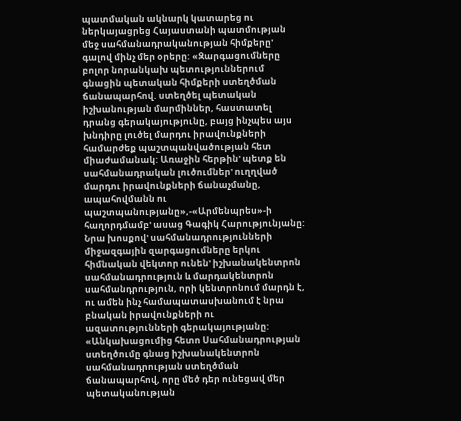պատմական ակնարկ կատարեց ու ներկայացրեց Հայաստանի պատմության մեջ սահմանադրականության հիմքերը' գալով մինչ մեր օրերը: «Զարգացումները բոլոր նորանկախ պետություններում գնացին պետական հիմքերի ստեղծման ճանապարհով. ստեղծել պետական իշխանության մարմիններ, հաստատել դրանց գերակայությունը, բայց ինչպես այս խնդիրը լուծել մարդու իրավունքների համարժեք պաշտպանվածության հետ միաժամանակ: Առաջին հերթին' պետք են սահմանադրական լուծումներ' ուղղված մարդու իրավունքների ճանաչմանը, ապահովմանն ու պաշտպանությանը»,-«Արմենպրես»-ի հաղորդմամբ' ասաց Գագիկ Հարությունյանը:
Նրա խոսքով' սահմանադրությունների միջազգային զարգացումները երկու հիմնական վեկտոր ունեն' իշխանակենտրոն սահմանադրություն և մարդակենտրոն սահմանդրություն, որի կենտրոնում մարդն է, ու ամեն ինչ համապատասխանում է նրա բնական իրավունքների ու ազատությունների գերակայությանը:
«Անկախացումից հետո Սահմանադրության ստեղծումը գնաց իշխանակենտրոն սահմանադրության ստեղծման ճանապարհով, որը մեծ դեր ունեցավ մեր պետականության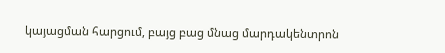կայացման հարցում, բայց բաց մնաց մարդակենտրոն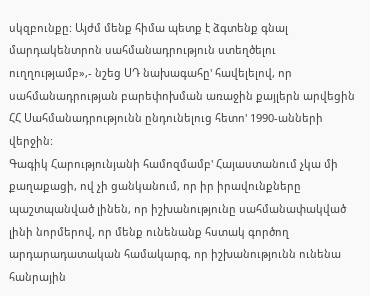սկզբունքը: Այժմ մենք հիմա պետք է ձգտենք գնալ մարդակենտրոն սահմանադրություն ստեղծելու ուղղությամբ»,- նշեց ՍԴ նախագահը' հավելելով, որ սահմանադրության բարեփոխման առաջին քայլերն արվեցին ՀՀ Սահմանադրությունն ընդունելուց հետո' 1990-անների վերջին:
Գագիկ Հարությունյանի համոզմամբ' Հայաստանում չկա մի քաղաքացի, ով չի ցանկանում, որ իր իրավունքները պաշտպանված լինեն, որ իշխանությունը սահմանափակված լինի նորմերով, որ մենք ունենանք հստակ գործող արդարադատական համակարգ, որ իշխանությունն ունենա հանրային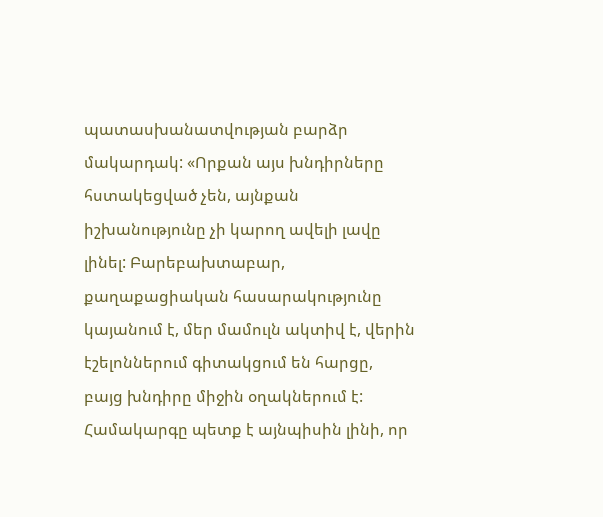պատասխանատվության բարձր մակարդակ: «Որքան այս խնդիրները հստակեցված չեն, այնքան իշխանությունը չի կարող ավելի լավը լինել: Բարեբախտաբար, քաղաքացիական հասարակությունը կայանում է, մեր մամուլն ակտիվ է, վերին էշելոններում գիտակցում են հարցը, բայց խնդիրը միջին օղակներում է: Համակարգը պետք է այնպիսին լինի, որ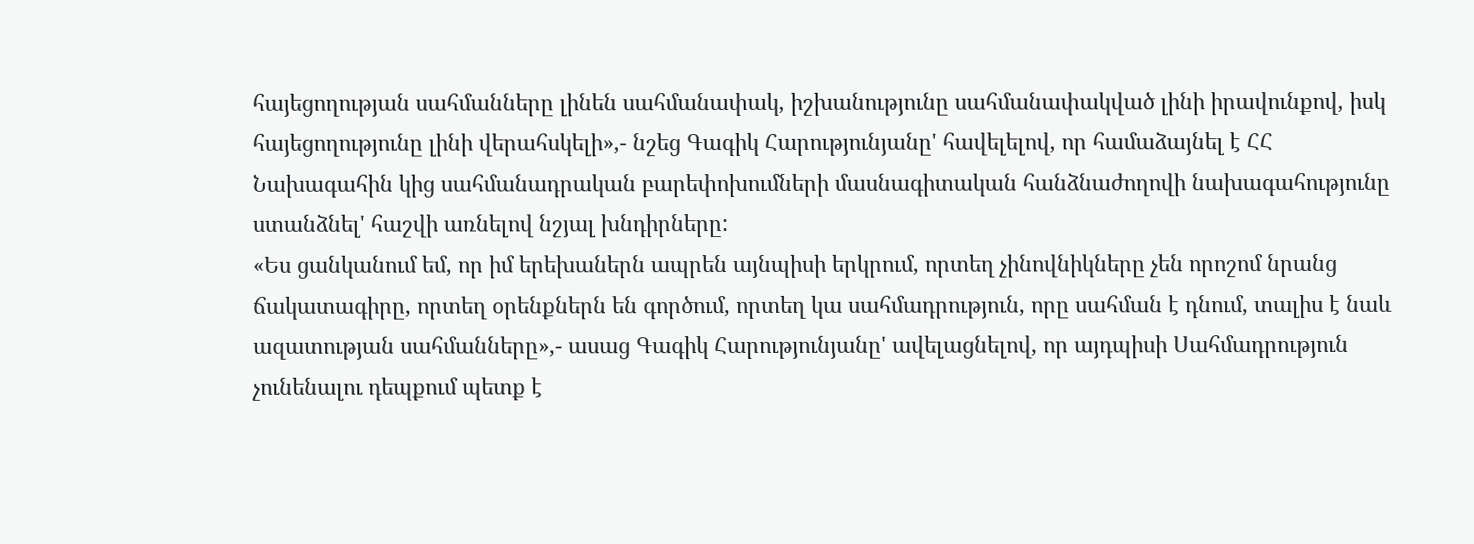հայեցողության սահմանները լինեն սահմանափակ, իշխանությունը սահմանափակված լինի իրավունքով, իսկ հայեցողությունը լինի վերահսկելի»,- նշեց Գագիկ Հարությունյանը' հավելելով, որ համաձայնել է ՀՀ Նախագահին կից սահմանադրական բարեփոխումների մասնագիտական հանձնաժողովի նախագահությունը ստանձնել' հաշվի առնելով նշյալ խնդիրները:
«Ես ցանկանում եմ, որ իմ երեխաներն ապրեն այնպիսի երկրում, որտեղ չինովնիկները չեն որոշոմ նրանց ճակատագիրը, որտեղ օրենքներն են գործում, որտեղ կա սահմադրություն, որը սահման է դնում, տալիս է նաև ազատության սահմանները»,- ասաց Գագիկ Հարությունյանը' ավելացնելով, որ այդպիսի Սահմադրություն չունենալու դեպքում պետք է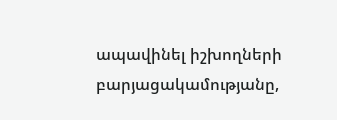ապավինել իշխողների բարյացակամությանը,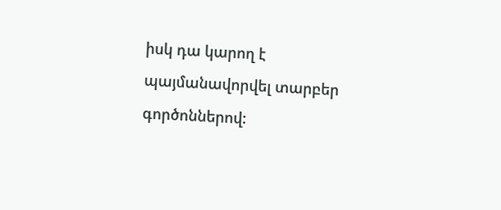իսկ դա կարող է պայմանավորվել տարբեր գործոններով: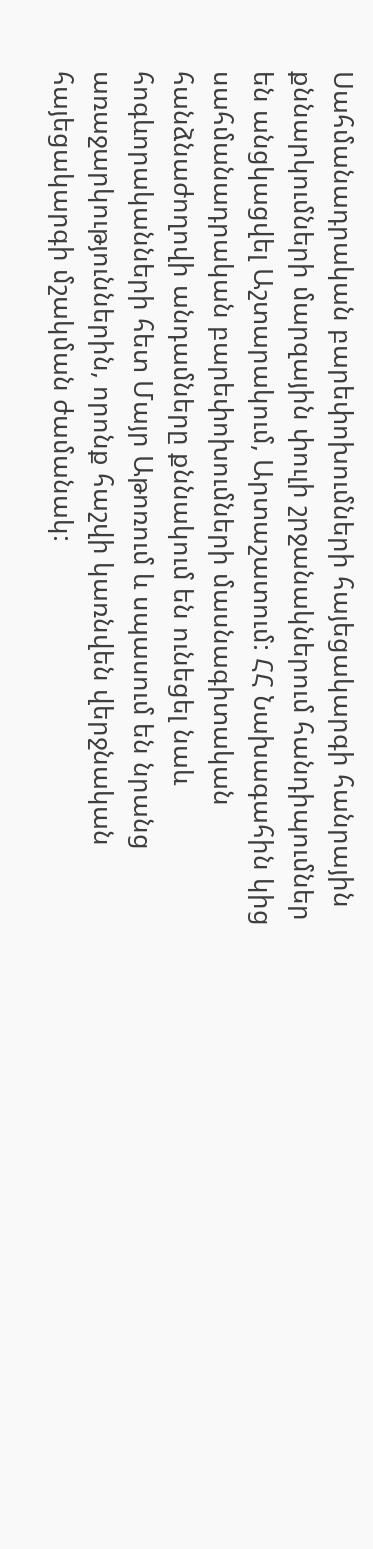Սահմանադրական բարեփոխումների հայեցակարգի հանրային քննարկումների մարզային փուլի շրջանակներում հանդիպումներ են անցկացվել Աշտարակում, Արտաշատում: ՀՀ Նախագահին կից սահմանադրական բարեփոխումների մասնագիտական հանձնաժողովի անդամները քննակում են ունեցել նաև հոգևորականների հետ Մայր Աթոռում և սպասում են նրանց առաջարկություններին, որոնք հաշվի կառնվեն վերջնական հայեցակարգի մշակման ժամանակ: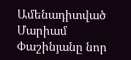Ամենադիտված
Մարիամ Փաշինյանը նոր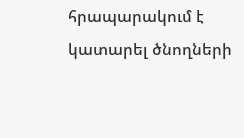հրապարակում է կատարել ծնողների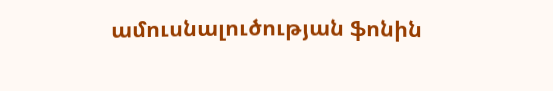ամուսնալուծության ֆոնին